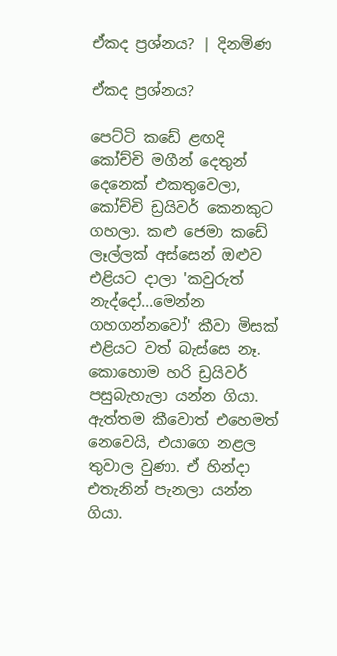ඒකද ප්‍රශ්නය? | දිනමිණ

ඒකද ප්‍රශ්නය?

පෙට්ටි කඩේ ළඟදි කෝච්චි මගීන් දෙතුන් දෙනෙක් එකතුවෙලා, කෝච්චි ඩ්‍රයිවර් කෙනකුට ගහලා. කළු ජෙමා කඩේ ලෑල්ලක් අස්සෙන් ඔළුව එළියට දාලා 'කවුරුත් නැද්දෝ...මෙන්න ගහගන්නවෝ' කීවා මිසක් එළියට වත් බැස්සෙ නෑ. කොහොම හරි ඩ්‍රයිවර් පසුබැහැලා යන්න ගියා. ඇත්තම කීවොත් එහෙමත් නෙවෙයි, එයාගෙ නළල තුවාල වුණා. ඒ හින්දා එතැනින් පැනලා යන්න ගියා.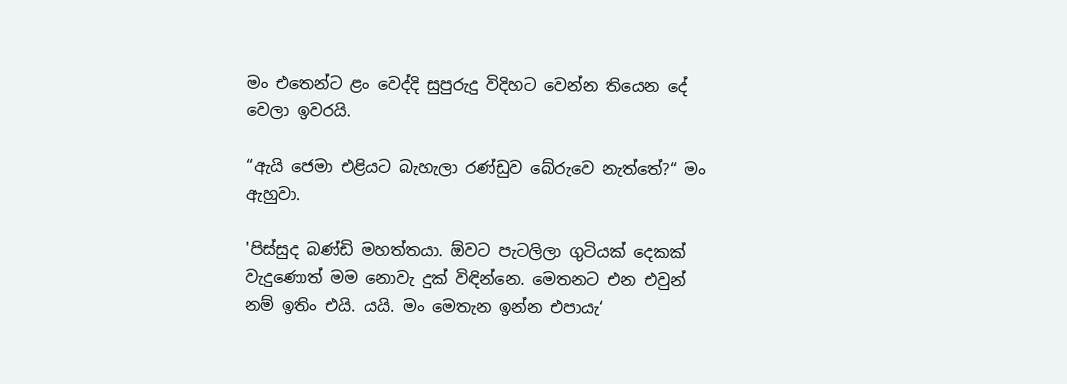මං එතෙන්ට ළං වෙද්දි සුපුරුදු විදිහට වෙන්න ති‍යෙන දේ වෙලා ඉවරයි.

“ඇයි ජෙමා එළියට බැහැලා රණ්ඩුව බේරුවෙ නැත්තේ?“ මං ඇහුවා.

'පිස්සුද බණ්ඩි මහත්තයා. ඕවට පැටලිලා ගුටියක් දෙකක් වැදුණොත් මම නොවැ දුක් විඳින්නෙ. මෙතනට එන එවුන් නම් ඉතිං එයි. යයි. මං මෙතැන ඉන්න එපායැ‘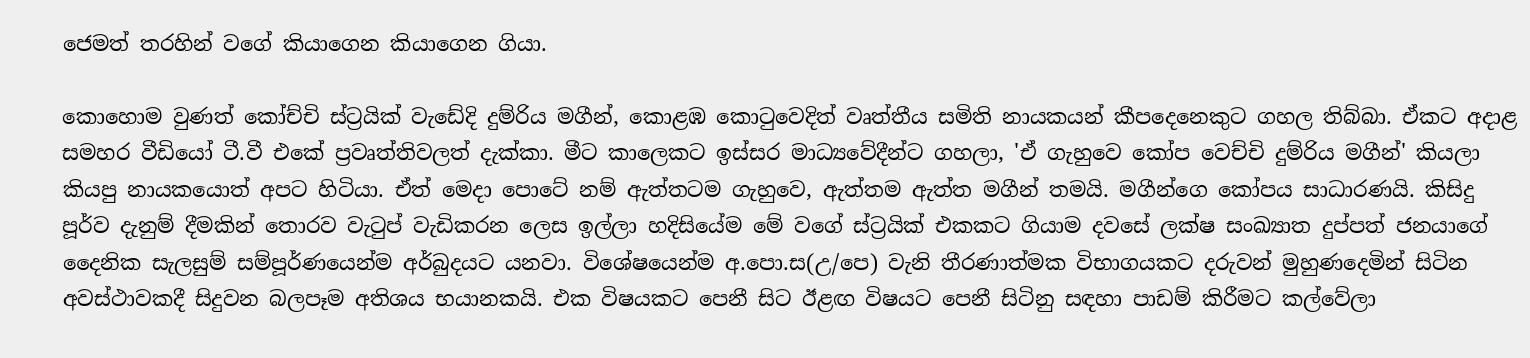ජෙමත් තරහින් වගේ කියාගෙන කියාගෙන ගියා.

කොහොම වුණත් කෝච්චි ස්ට්‍රයික් වැඩේදි දුම්රිය මගීන්, කොළඹ කොටුවෙදිත් වෘත්තීය සමිති නායකයන් කීපදෙනෙකුට ගහල තිබ්බා. ඒකට අදාළ සමහර වීඩියෝ ටී.වී එකේ ප්‍රවෘත්තිවලත් දැක්කා. මීට කාලෙකට ඉස්සර මාධ්‍යවේදීන්ට ගහලා, 'ඒ ගැහුවෙ කෝප වෙච්චි දුම්රිය මගීන්' කියලා කියපු නායකයොත් අපට හිටියා. ඒත් මෙදා පොටේ නම් ඇත්තටම ගැහුවෙ, ඇත්තම ඇත්ත මගීන් තමයි. මගීන්ගෙ කෝපය සාධාරණයි. කිසිදු පූර්ව දැනුම් දීමකින් තොරව වැටුප් වැඩිකරන ලෙස ඉල්ලා හදිසියේම මේ වගේ ස්ට්‍රයික් එකකට ගියාම දවසේ ලක්ෂ සංඛ්‍යාත දුප්පත් ජනයාගේ දෛනික සැලසුම් සම්පූර්ණයෙන්ම අර්බුදයට යනවා. විශේෂයෙන්ම අ.පො.ස(උ/පෙ) වැනි තීරණාත්මක විභාගයකට දරුවන් මුහුණදෙමින් සිටින අවස්ථාවකදී සිදුවන බලපෑම අතිශය භයානකයි. එක විෂයකට පෙනී සිට ඊළඟ විෂයට පෙනී සිටිනු සඳහා පාඩම් කිරීමට කල්වේලා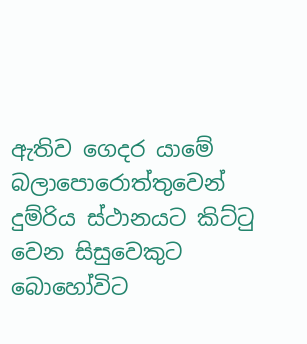ඇතිව ගෙදර යාමේ බලාපොරොත්තුවෙන් දුම්රිය ස්ථානයට කිට්ටු වෙන සිසුවෙකුට බොහෝවිට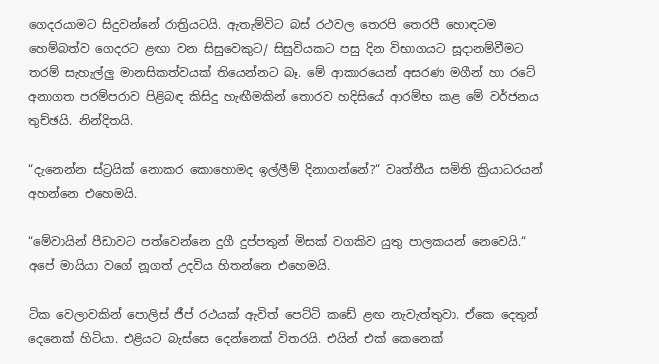ගෙදරයාමට සිදුවන්නේ රාත්‍රියටයි. ඇතැම්විට බස් රථවල තෙරපි තෙරපී හොඳටම හෙම්බත්ව ගෙදරට ළඟා වන සිසුවෙකුට/ සිසුවියකට පසු දින විභාගයට සූදානම්වීමට තරම් සැහැල්ලු මානසිකත්වයක් තියෙන්නට බෑ. මේ ආකාරයෙන් අසරණ මගීන් හා රටේ අනාගත පරම්පරාව පිළිබඳ කිසිදු හැඟීමකින් තොරව හදිසියේ ආරම්භ කළ මේ වර්ජනය තුච්ඡයි. නින්දිතයි.

“දැනෙන්න ස්ට්‍රයික් නොකර කොහොමද ඉල්ලීම් දිනාගන්නේ?“ වෘත්තීය සමිති ක්‍රියාධරයන් අහන්නෙ එහෙමයි.

“මේවායින් පීඩාවට පත්වෙන්නෙ දුගී දුප්පතුන් මිසක් වගකිව යුතු පාලකයන් නෙවෙයි.“ අපේ මායියා වගේ නූගත් උදවිය හිතන්නෙ එහෙමයි.

ටික වෙලාවකින් පොලිස් ජීප් රථයක් ඇවිත් පෙට්ටි කඩේ ළඟ නැවැත්තුවා. ඒකෙ දෙතුන් දෙනෙක් හිටියා. එළියට බැස්සෙ දෙන්නෙක් විතරයි. එයින් එක් කෙනෙක්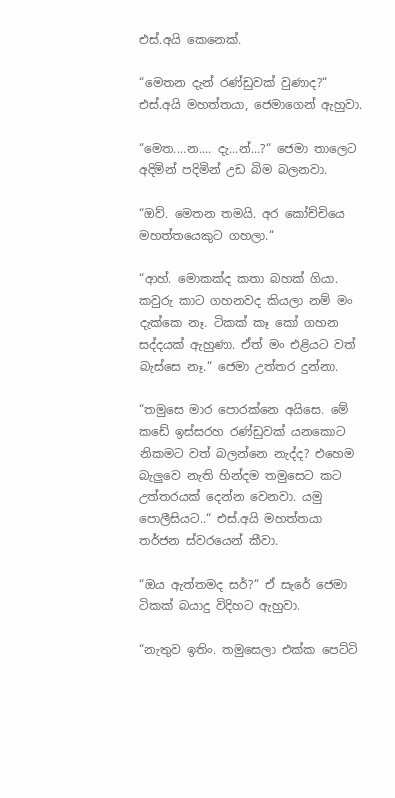එස්.අයි කෙනෙක්.

“මෙතන දැන් රණ්ඩුවක් වුණාද?“ එස්.අයි මහත්තයා, ජෙමාගෙන් ඇහුවා.

“මෙත....න.... දැ...න්...?“ ජෙමා තාලෙට අදිමින් පදිමින් උඩ බිම බලනවා.

“ඔව්. මෙතන තමයි. අර කෝච්චියෙ මහත්තයෙකුට ගහලා.“

“ආහ්. මොකක්ද කතා බහක් ගියා. කවුරු කාට ගහනවද කියලා නම් මං දැක්කෙ නෑ. ටිකක් කෑ කෝ ගහන සද්දයක් ඇහුණා. ඒත් මං එළියට වත් බැස්සෙ නෑ.“ ජෙමා උත්තර දුන්නා.

“තමුසෙ මාර පොරක්නෙ අයිසෙ. මේ කඩේ ඉස්සරහ රණ්ඩුවක් යනකොට නිකමට වත් බලන්නෙ නැද්ද? එහෙම බැලුවෙ නැති හින්දම තමුසෙට කට උත්තරයක් දෙන්න වෙනවා. යමු පොලීසියට..“ එස්.අයි මහත්තයා තර්ජන ස්වරයෙන් කීවා.

“ඔය ඇත්තමද සර්?“ ඒ සැරේ ජෙමා ටිකක් බයාදු විදිහට ඇහුවා.

“නැතුව ඉතිං. තමුසෙලා එක්ක පෙට්ටි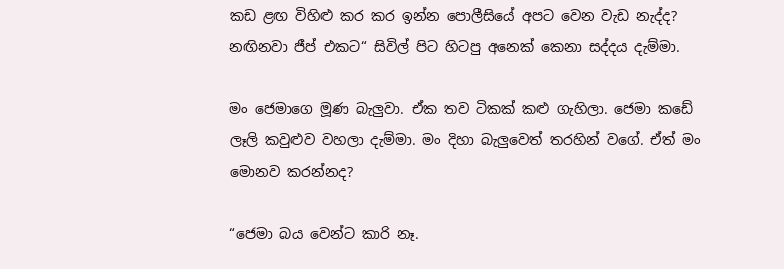කඩ ළඟ විහිළු කර කර ඉන්න පොලීසියේ අපට වෙන වැඩ නැද්ද? නඟිනවා ජීප් එකට“ සිවිල් පිට හිටපු අනෙක් කෙනා සද්දය දැම්මා.

මං ‍ජෙමාගෙ මූණ බැලුවා. ඒක තව ටිකක් කළු ගැහිලා. ජෙමා කඩේ ලෑලි කවුළුව වහලා දැම්මා. මං දිහා බැලුවෙත් තරහින් වගේ. ඒත් මං මොනව කරන්නද?

“ජෙමා බය වෙන්ට කාරි නෑ.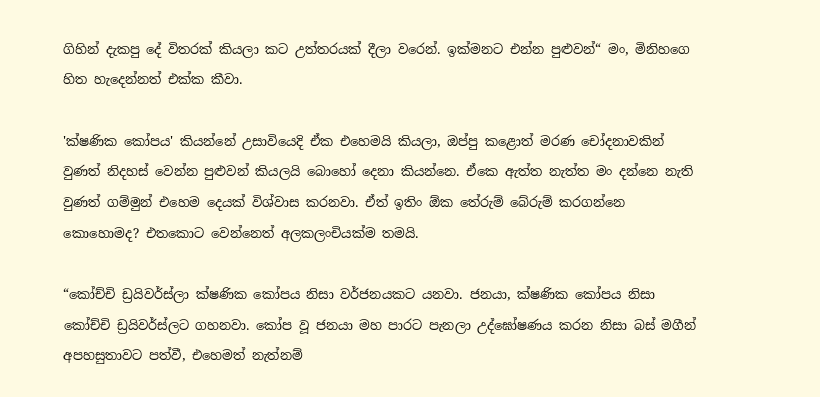ගිහින් දැකපු දේ විතරක් කියලා කට උත්තරයක් දීලා වරෙන්. ඉක්මනට එන්න පුළුවන්“ මං, මිනිහගෙ හිත හැදෙන්නත් එක්ක කීවා.

'ක්ෂණික කෝපය' කියන්නේ උසාවියෙදි ඒක එහෙමයි කියලා, ඔප්පු කළොත් මරණ චෝදනාවකින් වුණත් නිදහස් වෙන්න පුළුවන් කියලයි බොහෝ දෙනා කියන්නෙ. ඒකෙ ඇත්ත නැත්ත මං දන්නෙ නැති වුණත් ගම්මුන් එහෙම දෙයක් විශ්වාස කරනවා. ඒත් ඉතිං ඕක තේරුම් බේරුම් කරගන්නෙ කොහොමද? එතකොට වෙන්නෙත් අලකලංචියක්ම තමයි.

“කෝච්චි ඩ්‍රයිවර්ස්ලා ක්ෂණික කෝපය නිසා වර්ජනයකට යනවා. ජනයා, ක්ෂණික කෝපය නිසා කෝච්චි ඩ්‍රයිවර්ස්ලට ගහනවා. කෝප වූ ජනයා මහ පාරට පැනලා උද්ඝෝෂණය කරන නිසා බස් මගීන් අපහසුතාවට පත්වී, එහෙමත් නැත්නම්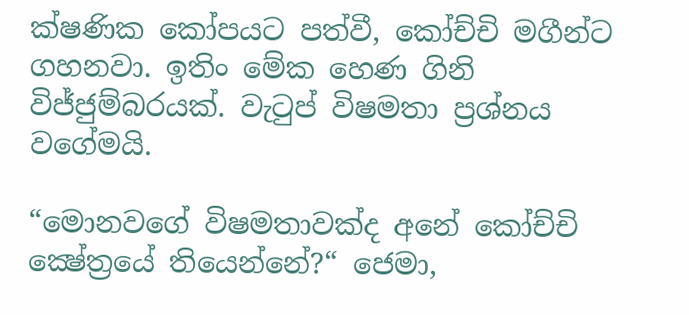ක්ෂණික කෝපයට පත්වී, කෝච්චි මගීන්ට ගහනවා. ඉතිං‍ මේක හෙණ ගිනි විජ්ජුම්බරයක්. වැටුප් විෂමතා ප්‍රශ්නය වගේමයි.

“මොනවගේ විෂමතාවක්ද අනේ කෝච්චි ක්‍ෂේත්‍රයේ තියෙන්නේ?“ ජෙමා,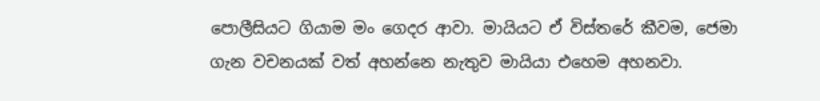පොලීසියට ගියාම මං ගෙදර ආවා. මායියට ඒ විස්තරේ කීවම, ජෙමා ගැන වචනයක් වත් අහන්නෙ නැතුව මායියා එහෙම අහනවා.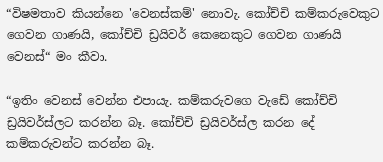“විෂමතාව කියන්නෙ 'වෙනස්කම්' නොවැ. කෝච්චි කම්කරුවෙකුට ගෙවන ගාණයි, කෝච්චි ඩ්‍රයිවර් කෙනෙකුට ගෙවන ගාණයි වෙනස්“ මං කීවා.

“ඉතිං වෙනස් වෙන්න එපායැ. කම්කරුවගෙ වැඩේ කෝච්චි ඩ්‍රයිවර්ස්ලට කරන්න බෑ. කෝච්චි ඩ්‍රයිවර්ස්ල කරන දේ කම්කරුවන්ට කරන්න බෑ.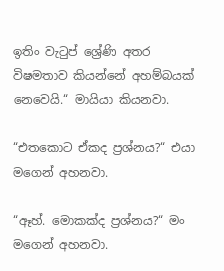ඉතිං වැටුප් ශ්‍රේණි අතර විෂමතාව කියන්නේ අහම්බයක් නෙවෙයි.“ මායියා කියනවා.

“එතකොට ඒකද ප්‍රශ්නය?“ එයා මගෙන් අහනවා.

“ඈහ්. මොකක්ද ප්‍රශ්නය?“ මං මගෙන් අහනවා.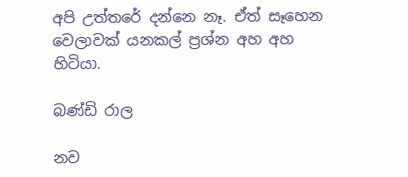අපි උත්තරේ දන්නෙ නෑ. ඒත් සෑහෙන වෙලාවක් යනකල් ප්‍රශ්න අහ අහ හිටියා.

බණ්ඩි රාල

නව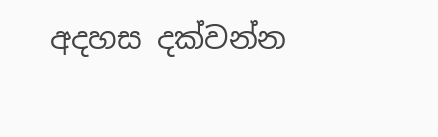අදහස දක්වන්න